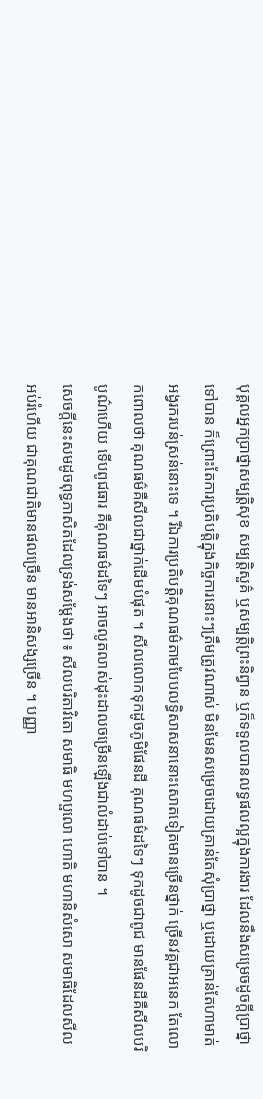បុគ្គលអ្នកប្រាថ្នាសម្បត្តិសុខ សម្បត្តិសួគ៌ ឬសម្បត្តិព្រះនិព្វាន ឬក៏ទទួលបានលទ្ធផលល្អក្នុងការងារ ដែលនឹងសម្រេចដូចក្តីប្រាថ្នាទៅបាន ក៏ព្រោះតែការប្រតិបត្តិក្នុងកិច្ចការនោះៗត្រឹមត្រូវណាស់ មិនមែនសម្រេចដោយគ្រាន់តែសុំប្រាថ្នា ឬដោយគ្រាន់តែហាមាត់អង្វរករបន់ស្រន់នោះទេ ។ រីឯការប្រតិបត្តិគុណធម៌តាមបែបលទ្ធិសាសនានោះសោតទៀតមានច្រើនថ្នាក់ ច្រើនវគ្គជាអនេក តែលោកពោលថា គុណធម៌គឺសីលជាថ្នាក់ដើមបំផុត ។ សីលលោកទុកដូចភូមិផែនដី គុណធម៌ដទៃៗ ទុកដូចជាពូជ មានផែនដីគឺសីលបរិបូណ៌ហើយ ទើបពូជធារ គឺគុណធម៌ដទៃៗ អាចលូតលាស់ដុះដាលចម្រើនឡើងជាលំដាប់ទៅបាន ។
សេចក្តីនេះសមដូចពុទ្ធភាសិតដែលទ្រង់សម្តែងថា ៖ សីលបរិតាវិតោ សមាធិ មហប្ផលោ ហោតិ មហានិសំសោ សមាធិដែលសីលអប់រំហើយ ជាគុណជាតិមានផលច្រើន មានអានិសង្សច្រើន ។ បញ្ញា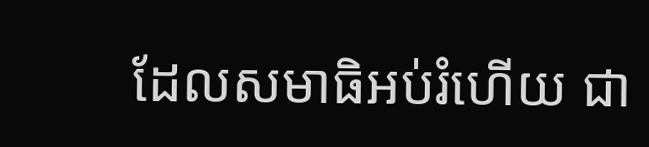ដែលសមាធិអប់រំហើយ ជា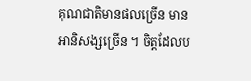គុណជាតិមានផលច្រើន មានអានិសង្សច្រើន ។ ចិត្តដែលប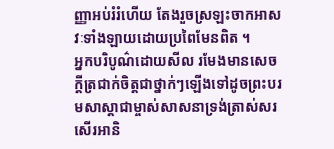ញ្ញាអប់រំរំហើយ តែងរួចស្រឡះចាកអាសវៈទាំងឡាយដោយប្រពៃមែនពិត ។
អ្នកបរិបូណ៌ដោយសីល រមែងមានសេចក្តីត្រជាក់ចិត្តជាថ្នាក់ៗឡើងទៅដូចព្រះបរមសាស្តាជាម្ចាស់សាសនាទ្រង់ត្រាស់សរសើរអានិ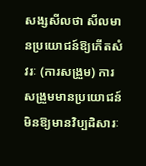សង្សសីលថា សីលមានប្រយោជន៍ឱ្យកើតសំវរៈ (ការសង្រួម) ការសង្រួមមានប្រយោជន៍មិនឱ្យមានវិប្បដិសារៈ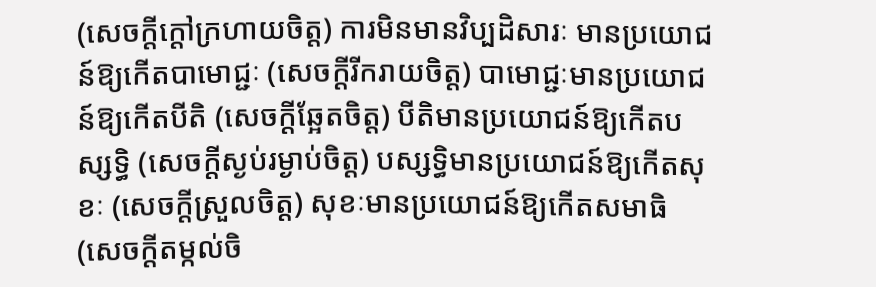(សេចក្តីក្តៅក្រហាយចិត្ត) ការមិនមានវិប្បដិសារៈ មានប្រយោជន៍ឱ្យកើតបាមោជ្ជៈ (សេចក្តីរីករាយចិត្ត) បាមោជ្ជៈមានប្រយោជន៍ឱ្យកើតបីតិ (សេចក្តីឆ្អែតចិត្ត) បីតិមានប្រយោជន៍ឱ្យកើតបស្សទ្ធិ (សេចក្តីស្ងប់រម្ងាប់ចិត្ត) បស្សទ្ធិមានប្រយោជន៍ឱ្យកើតសុខៈ (សេចក្តីស្រួលចិត្ត) សុខៈមានប្រយោជន៍ឱ្យកើតសមាធិ (សេចក្តីតម្កល់ចិ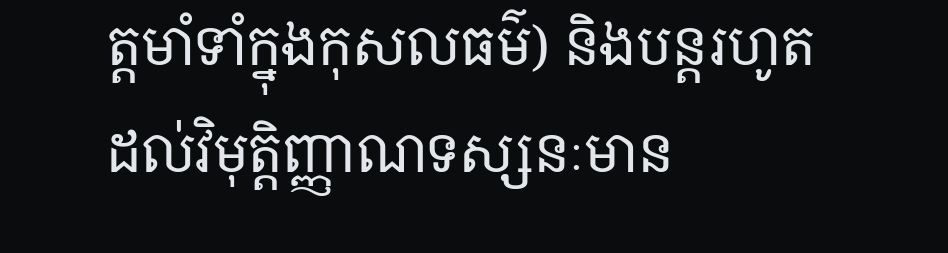ត្តមាំទាំក្នុងកុសលធម៌) និងបន្តរហូតដល់វិមុត្តិញ្ញាណទស្សនៈមាន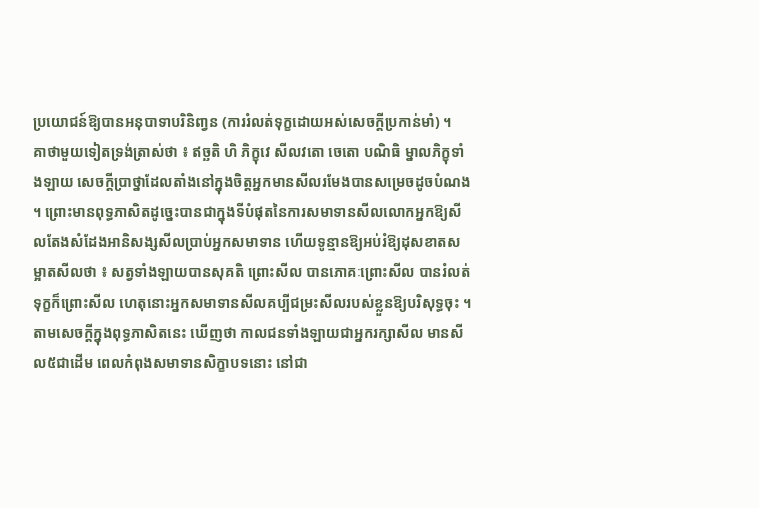ប្រយោជន៍ឱ្យបានអនុបាទាបរិនិពា្វន (ការរំលត់ទុក្ខដោយអស់សេចក្តីប្រកាន់មាំ) ។
គាថាមួយទៀតទ្រង់ត្រាស់ថា ៖ ឥច្ឆតិ ហិ ភិក្ខុវេ សីលវតោ ចេតោ បណិធិ ម្នាលភិក្ខុទាំងឡាយ សេចក្តីប្រាថ្នាដែលតាំងនៅក្នុងចិត្តអ្នកមានសីលរមែងបានសម្រេចដូចបំណង ។ ព្រោះមានពុទ្ធភាសិតដូច្នេះបានជាក្នុងទីបំផុតនៃការសមាទានសីលលោកអ្នកឱ្យសីលតែងសំដែងអានិសង្សសីលប្រាប់អ្នកសមាទាន ហើយទូន្មានឱ្យអប់រំឱ្យដុសខាតសម្អាតសីលថា ៖ សត្វទាំងឡាយបានសុគតិ ព្រោះសីល បានភោគៈព្រោះសីល បានរំលត់ទុក្ខក៏ព្រោះសីល ហេតុនោះអ្នកសមាទានសីលគប្បីជម្រះសីលរបស់ខ្លួនឱ្យបរិសុទ្ធចុះ ។
តាមសេចក្តីក្នុងពុទ្ធភាសិតនេះ ឃើញថា កាលជនទាំងឡាយជាអ្នករក្សាសីល មានសីល៥ជាដើម ពេលកំពុងសមាទានសិក្ខាបទនោះ នៅជា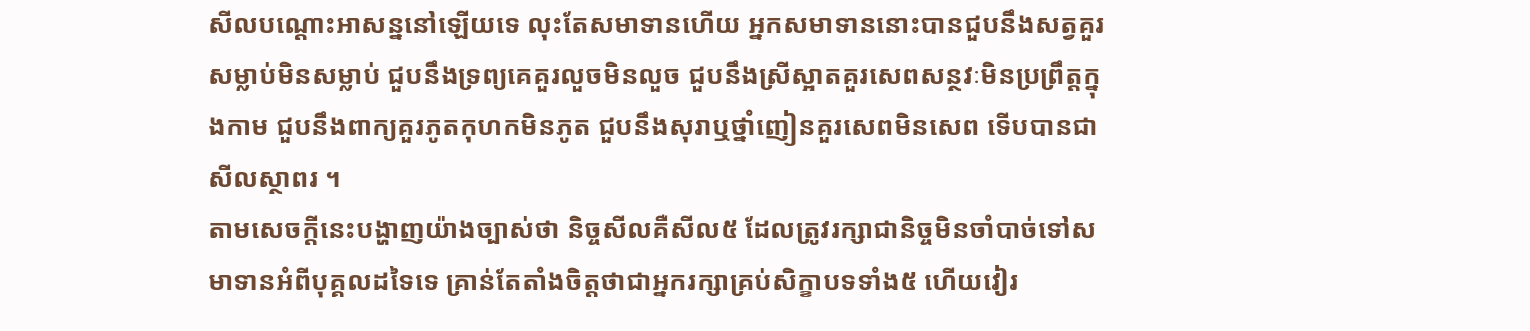សីលបណ្តោះអាសន្ននៅឡើយទេ លុះតែសមាទានហើយ អ្នកសមាទាននោះបានជួបនឹងសត្វគួរសម្លាប់មិនសម្លាប់ ជួបនឹងទ្រព្យគេគួរលួចមិនលួច ជួបនឹងស្រីស្អាតគួរសេពសន្ថវៈមិនប្រព្រឹត្តក្នុងកាម ជួបនឹងពាក្យគួរភូតកុហកមិនភូត ជួបនឹងសុរាឬថ្នាំញៀនគួរសេពមិនសេព ទើបបានជាសីលស្ថាពរ ។
តាមសេចក្តីនេះបង្ហាញយ៉ាងច្បាស់ថា និច្ចសីលគឺសីល៥ ដែលត្រូវរក្សាជានិច្ចមិនចាំបាច់ទៅសមាទានអំពីបុគ្គលដទៃទេ គ្រាន់តែតាំងចិត្តថាជាអ្នករក្សាគ្រប់សិក្ខាបទទាំង៥ ហើយវៀរ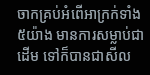ចាកគ្រប់អំពើអាក្រក់ទាំង៥យ៉ាង មានការសម្លាប់ជាដើម ទៅក៏បានជាសីល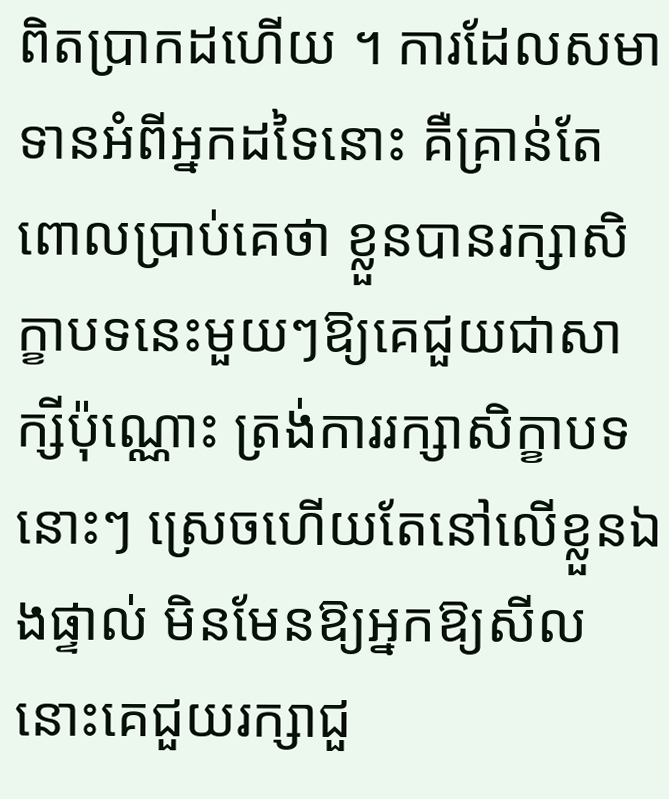ពិតប្រាកដហើយ ។ ការដែលសមាទានអំពីអ្នកដទៃនោះ គឺគ្រាន់តែពោលប្រាប់គេថា ខ្លួនបានរក្សាសិក្ខាបទនេះមួយៗឱ្យគេជួយជាសាក្សីប៉ុណ្ណោះ ត្រង់ការរក្សាសិក្ខាបទនោះៗ ស្រេចហើយតែនៅលើខ្លួនឯងផ្ទាល់ មិនមែនឱ្យអ្នកឱ្យសីលនោះគេជួយរក្សាជួ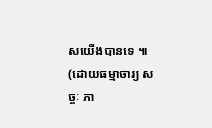សយើងបានទេ ៕
(ដោយធម្មាចារ្យ សច្ចៈ ភា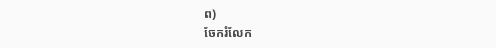ព)
ចែករំលែក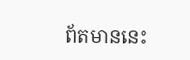ព័តមាននេះ